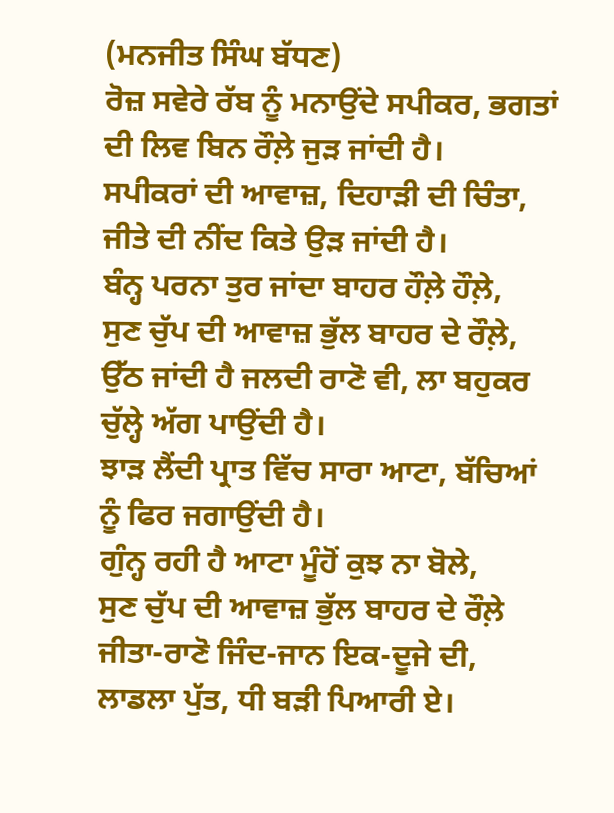(ਮਨਜੀਤ ਸਿੰਘ ਬੱਧਣ)
ਰੋਜ਼ ਸਵੇਰੇ ਰੱਬ ਨੂੰ ਮਨਾਉਂਦੇ ਸਪੀਕਰ, ਭਗਤਾਂ ਦੀ ਲਿਵ ਬਿਨ ਰੌਲ਼ੇ ਜੁੜ ਜਾਂਦੀ ਹੈ।
ਸਪੀਕਰਾਂ ਦੀ ਆਵਾਜ਼, ਦਿਹਾੜੀ ਦੀ ਚਿੰਤਾ, ਜੀਤੇ ਦੀ ਨੀਂਦ ਕਿਤੇ ਉੜ ਜਾਂਦੀ ਹੈ।
ਬੰਨ੍ਹ ਪਰਨਾ ਤੁਰ ਜਾਂਦਾ ਬਾਹਰ ਹੌਲ਼ੇ ਹੌਲ਼ੇ,
ਸੁਣ ਚੁੱਪ ਦੀ ਆਵਾਜ਼ ਭੁੱਲ ਬਾਹਰ ਦੇ ਰੌਲ਼ੇ,
ਉੱਠ ਜਾਂਦੀ ਹੈ ਜਲਦੀ ਰਾਣੋ ਵੀ, ਲਾ ਬਹੁਕਰ ਚੁੱਲ੍ਹੇ ਅੱਗ ਪਾਉਂਦੀ ਹੈ।
ਝਾੜ ਲੈਂਦੀ ਪ੍ਰਾਤ ਵਿੱਚ ਸਾਰਾ ਆਟਾ, ਬੱਚਿਆਂ ਨੂੰ ਫਿਰ ਜਗਾਉਂਦੀ ਹੈ।
ਗੁੰਨ੍ਹ ਰਹੀ ਹੈ ਆਟਾ ਮੂੰਹੋਂ ਕੁਝ ਨਾ ਬੋਲੇ,
ਸੁਣ ਚੁੱਪ ਦੀ ਆਵਾਜ਼ ਭੁੱਲ ਬਾਹਰ ਦੇ ਰੌਲ਼ੇ
ਜੀਤਾ-ਰਾਣੋ ਜਿੰਦ-ਜਾਨ ਇਕ-ਦੂਜੇ ਦੀ, ਲਾਡਲਾ ਪੁੱਤ, ਧੀ ਬੜੀ ਪਿਆਰੀ ਏ।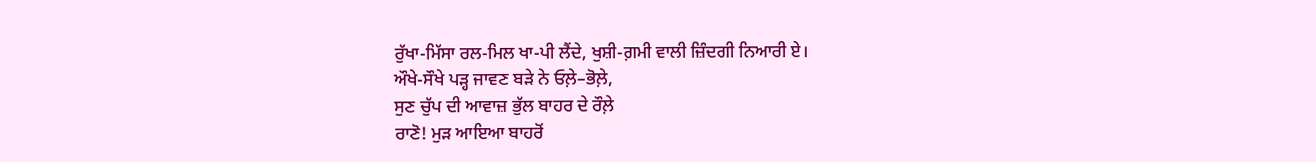ਰੁੱਖਾ-ਮਿੱਸਾ ਰਲ-ਮਿਲ ਖਾ-ਪੀ ਲੈਂਦੇ, ਖੁਸ਼ੀ-ਗ਼ਮੀ ਵਾਲੀ ਜ਼ਿੰਦਗੀ ਨਿਆਰੀ ਏ।
ਔਖੇ-ਸੌਖੇ ਪੜ੍ਹ ਜਾਵਣ ਬੜੇ ਨੇ ਓਲ਼ੇ–ਭੋਲ਼ੇ,
ਸੁਣ ਚੁੱਪ ਦੀ ਆਵਾਜ਼ ਭੁੱਲ ਬਾਹਰ ਦੇ ਰੌਲ਼ੇ
ਰਾਣੋ! ਮੁੜ ਆਇਆ ਬਾਹਰੋਂ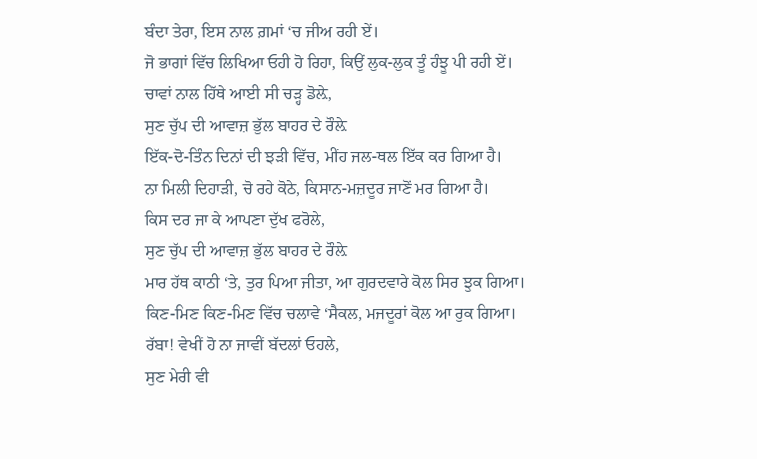ਬੰਦਾ ਤੇਰਾ, ਇਸ ਨਾਲ ਗ਼ਮਾਂ ‘ਚ ਜੀਅ ਰਹੀ ਏਂ।
ਜੋ ਭਾਗਾਂ ਵਿੱਚ ਲਿਖਿਆ ਓਹੀ ਹੋ ਰਿਹਾ, ਕਿਉਂ ਲੁਕ-ਲੁਕ ਤੂੰ ਹੰਝੂ ਪੀ ਰਹੀ ਏਂ।
ਚਾਵਾਂ ਨਾਲ ਹਿੱਥੇ ਆਈ ਸੀ ਚੜ੍ਹ ਡੋਲ਼ੇ,
ਸੁਣ ਚੁੱਪ ਦੀ ਆਵਾਜ਼ ਭੁੱਲ ਬਾਹਰ ਦੇ ਰੌਲ਼ੇ
ਇੱਕ-ਦੋ-ਤਿੰਨ ਦਿਨਾਂ ਦੀ ਝੜੀ ਵਿੱਚ, ਮੀਂਹ ਜਲ-ਥਲ ਇੱਕ ਕਰ ਗਿਆ ਹੈ।
ਨਾ ਮਿਲੀ ਦਿਹਾੜੀ, ਚੋ ਰਹੇ ਕੋਠੇ, ਕਿਸਾਨ-ਮਜ਼ਦੂਰ ਜਾਣੋਂ ਮਰ ਗਿਆ ਹੈ।
ਕਿਸ ਦਰ ਜਾ ਕੇ ਆਪਣਾ ਦੁੱਖ ਫਰੋਲੇ,
ਸੁਣ ਚੁੱਪ ਦੀ ਆਵਾਜ਼ ਭੁੱਲ ਬਾਹਰ ਦੇ ਰੌਲ਼ੇ
ਮਾਰ ਹੱਥ ਕਾਠੀ ‘ਤੇ, ਤੁਰ ਪਿਆ ਜੀਤਾ, ਆ ਗੁਰਦਵਾਰੇ ਕੋਲ ਸਿਰ ਝੁਕ ਗਿਆ।
ਕਿਣ-ਮਿਣ ਕਿਣ-ਮਿਣ ਵਿੱਚ ਚਲਾਵੇ ‘ਸੈਕਲ, ਮਜਦੂਰਾਂ ਕੋਲ ਆ ਰੁਕ ਗਿਆ।
ਰੱਬਾ! ਵੇਖੀਂ ਹੋ ਨਾ ਜਾਵੀਂ ਬੱਦਲਾਂ ਓਹਲੇ,
ਸੁਣ ਮੇਰੀ ਵੀ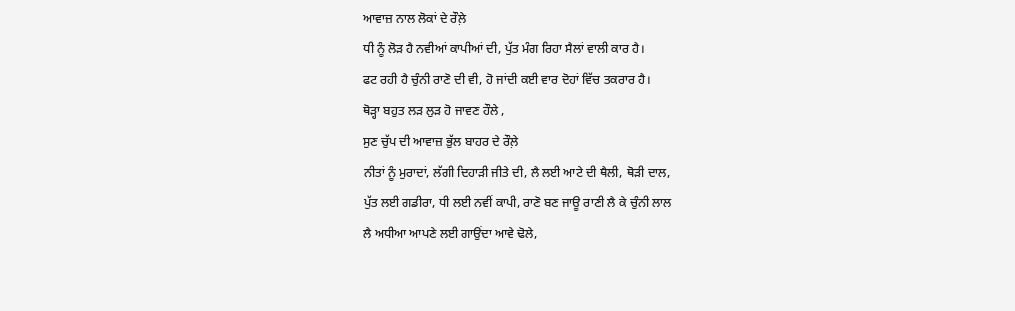ਆਵਾਜ਼ ਨਾਲ ਲੋਕਾਂ ਦੇ ਰੌਲ਼ੇ
ਧੀ ਨੂੰ ਲੋੜ ਹੈ ਨਵੀਆਂ ਕਾਪੀਆਂ ਦੀ, ਪੁੱਤ ਮੰਗ ਰਿਹਾ ਸੈਲਾਂ ਵਾਲੀ ਕਾਰ ਹੈ।
ਫਟ ਰਹੀ ਹੈ ਚੁੰਨੀ ਰਾਣੋ ਦੀ ਵੀ, ਹੋ ਜਾਂਦੀ ਕਈ ਵਾਰ ਦੋਹਾਂ ਵਿੱਚ ਤਕਰਾਰ ਹੈ।
ਥੋੜ੍ਹਾ ਬਹੁਤ ਲੜ ਲੁੜ ਹੋ ਜਾਵਣ ਹੌਲੇ ,
ਸੁਣ ਚੁੱਪ ਦੀ ਆਵਾਜ਼ ਭੁੱਲ ਬਾਹਰ ਦੇ ਰੌਲ਼ੇ
ਨੀਤਾਂ ਨੂੰ ਮੁਰਾਦਾਂ, ਲੱਗੀ ਦਿਹਾੜੀ ਜੀਤੇ ਦੀ, ਲੈ ਲਈ ਆਟੇ ਦੀ ਥੈਲੀ, ਥੋੜੀ ਦਾਲ,
ਪੁੱਤ ਲਈ ਗਡੀਰਾ, ਧੀ ਲਈ ਨਵੀਂ ਕਾਪੀ, ਰਾਣੋ ਬਣ ਜਾਊ ਰਾਣੀ ਲੈ ਕੇ ਚੁੰਨੀ ਲਾਲ
ਲੈ ਅਧੀਆ ਆਪਣੇ ਲਈ ਗਾਉਂਦਾ ਆਵੇ ਢੋਲੇ,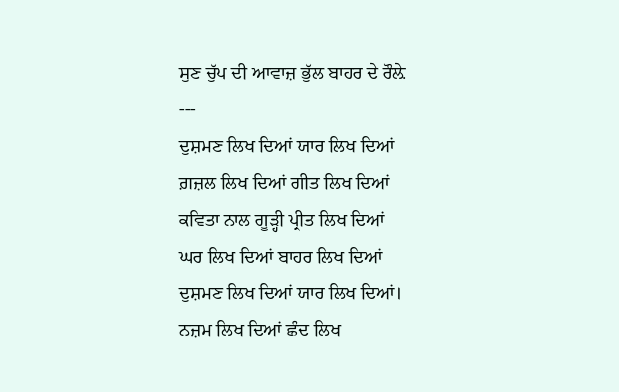ਸੁਣ ਚੁੱਪ ਦੀ ਆਵਾਜ਼ ਭੁੱਲ ਬਾਹਰ ਦੇ ਰੌਲ਼ੇ
---
ਦੁਸ਼ਮਣ ਲਿਖ ਦਿਆਂ ਯਾਰ ਲਿਖ ਦਿਆਂ
ਗ਼ਜ਼ਲ ਲਿਖ ਦਿਆਂ ਗੀਤ ਲਿਖ ਦਿਆਂ
ਕਵਿਤਾ ਨਾਲ ਗੂੜ੍ਹੀ ਪ੍ਰੀਤ ਲਿਖ ਦਿਆਂ
ਘਰ ਲਿਖ ਦਿਆਂ ਬਾਹਰ ਲਿਖ ਦਿਆਂ
ਦੁਸ਼ਮਣ ਲਿਖ ਦਿਆਂ ਯਾਰ ਲਿਖ ਦਿਆਂ।
ਨਜ਼ਮ ਲਿਖ ਦਿਆਂ ਛੰਦ ਲਿਖ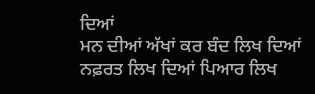ਦਿਆਂ
ਮਨ ਦੀਆਂ ਅੱਖਾਂ ਕਰ ਬੰਦ ਲਿਖ ਦਿਆਂ
ਨਫ਼ਰਤ ਲਿਖ ਦਿਆਂ ਪਿਆਰ ਲਿਖ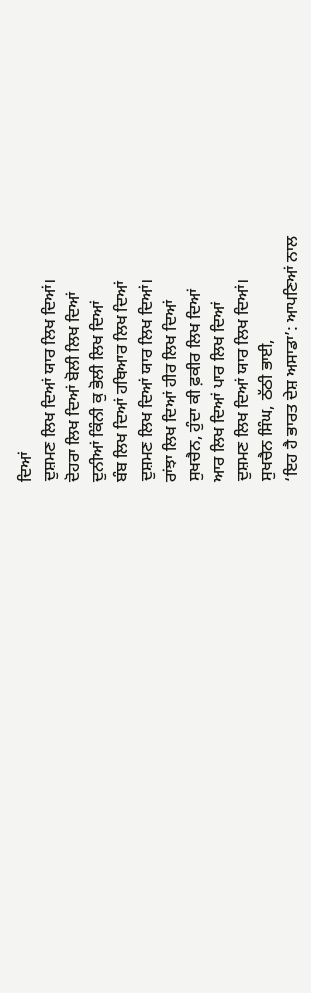ਦਿਆਂ
ਦੁਸ਼ਮਣ ਲਿਖ ਦਿਆਂ ਯਾਰ ਲਿਖ ਦਿਆਂ।
ਦੋਹਰਾ ਲਿਖ ਦਿਆਂ ਬੋਲੀ ਲਿਖ ਦਿਆਂ
ਦੁਨੀਆਂ ਕਿੰਨੀ ਕੁ ਭੋਲੀ ਲਿਖ ਦਿਆਂ
ਬੰਬ ਲਿਖ ਦਿਆਂ ਹਥਿਆਰ ਲਿਖ ਦਿਆਂ
ਦੁਸ਼ਮਣ ਲਿਖ ਦਿਆਂ ਯਾਰ ਲਿਖ ਦਿਆਂ।
ਰਾਂਝਾ ਲਿਖ ਦਿਆਂ ਹੀਰ ਲਿਖ ਦਿਆਂ
ਸੁਖਚੈਨ, ਹੁੰਦਾ ਕੀ ਫ਼ਕੀਰ ਲਿਖ ਦਿਆਂ
ਆਰ ਲਿਖ ਦਿਆਂ ਪਾਰ ਲਿਖ ਦਿਆਂ
ਦੁਸ਼ਮਣ ਲਿਖ ਦਿਆਂ ਯਾਰ ਲਿਖ ਦਿਆਂ।
ਸੁਖਚੈਨ ਸਿੰਘ, ਠੱਠੀ ਭਾਈ,
‘ਇਹ ਹੈ ਭਾਰਤ ਦੇਸ਼ ਅਸਾਡਾ’: ਆਪਣਿਆਂ ਨਾਲ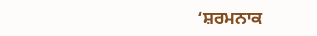‘ਸ਼ਰਮਨਾਕ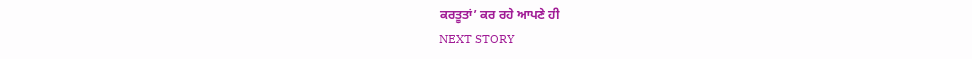ਕਰਤੂਤਾਂ’ ਕਰ ਰਹੇ ਆਪਣੇ ਹੀ
NEXT STORY